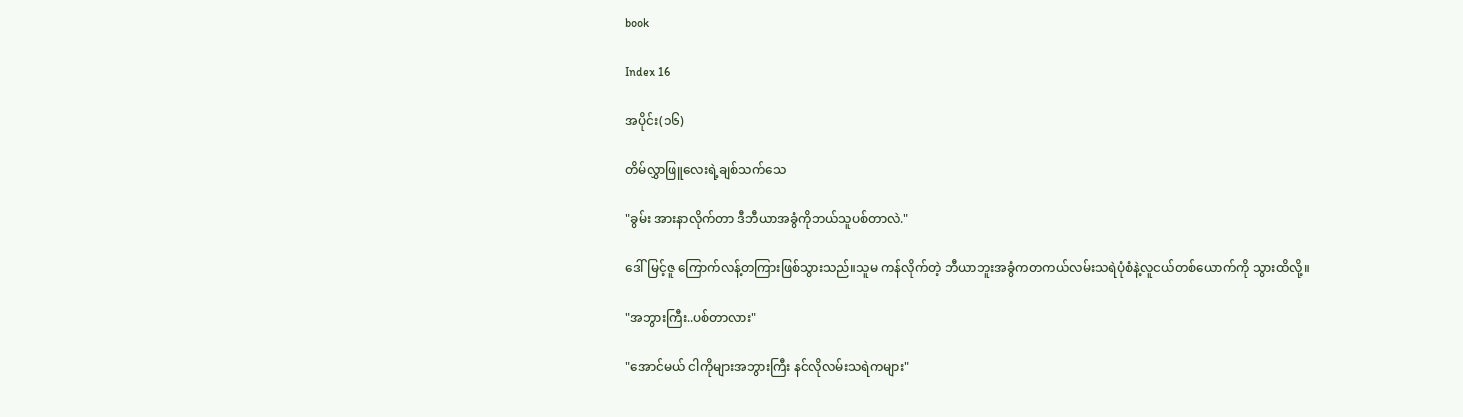book

Index 16

အပိုင်း(၁၆)

တိမ်လွှာဖြူလေးရဲ့ချစ်သက်သေ

"ခွမ်း အားနာလိုက်တာ ဒီဘီယာအခွံကိုဘယ်သူပစ်တာလဲ."

ဒေါ်မြင့်ဇူ ကြောက်လန့်တကြားဖြစ်သွားသည်။သူမ ကန်လိုက်တဲ့ ဘီယာဘူးအခွံကတကယ်လမ်းသရဲပုံစံနဲ့လူငယ်တစ်ယောက်ကို သွားထိလို့။

"အဘွားကြီး..ပစ်တာလား"

"အောင်မယ် ငါကိုများအဘွားကြီး နင်လိုလမ်းသရဲကများ"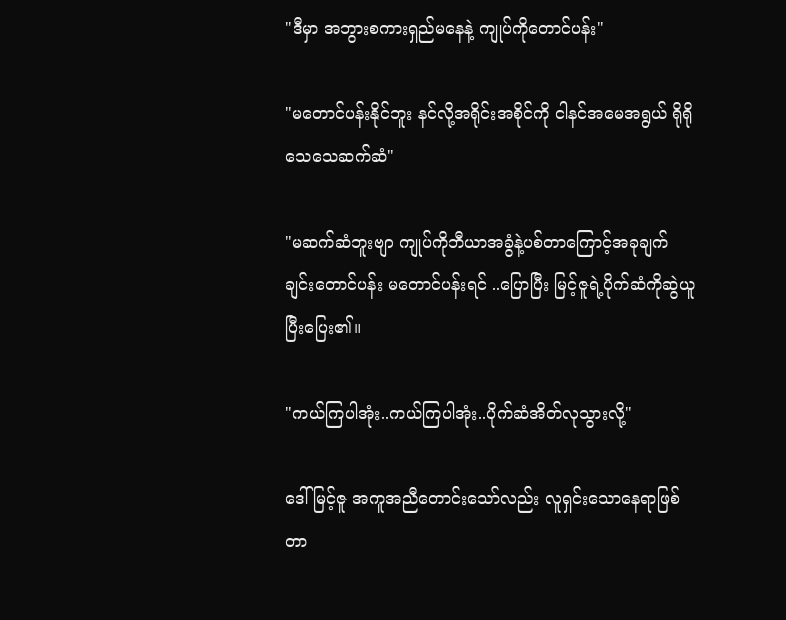"ဒီမှာ အဘွားစကားရှည်မနေနဲ့ ကျုပ်ကိုတောင်ပန်း"

"မတောင်ပန်းနိုင်ဘူး နင်လို့အရိုင်းအစိုင်ကို ငါနင်အမေအရွယ် ရိုရိုသေသေဆက်ဆံ"

"မဆက်ဆံဘူးဗျာ ကျုပ်ကိုဘီယာအခွံနဲ့ပစ်တာကြောင့်အခုချက်ချင်းတောင်ပန်း မတောင်ပန်းရင် ..ပြောပြီး မြင့်ဇူရဲ့ပိုက်ဆံကိုဆွဲယူပြီးပြေး၏။

"ကယ်ကြပါအုံး..ကယ်ကြပါအုံး..ပိုက်ဆံအိတ်လုသွားလို့"

ဒေါ်မြင့်ဇူ အကူအညီတောင်းသော်လည်း လူရှင်းသောနေရာဖြစ်တာ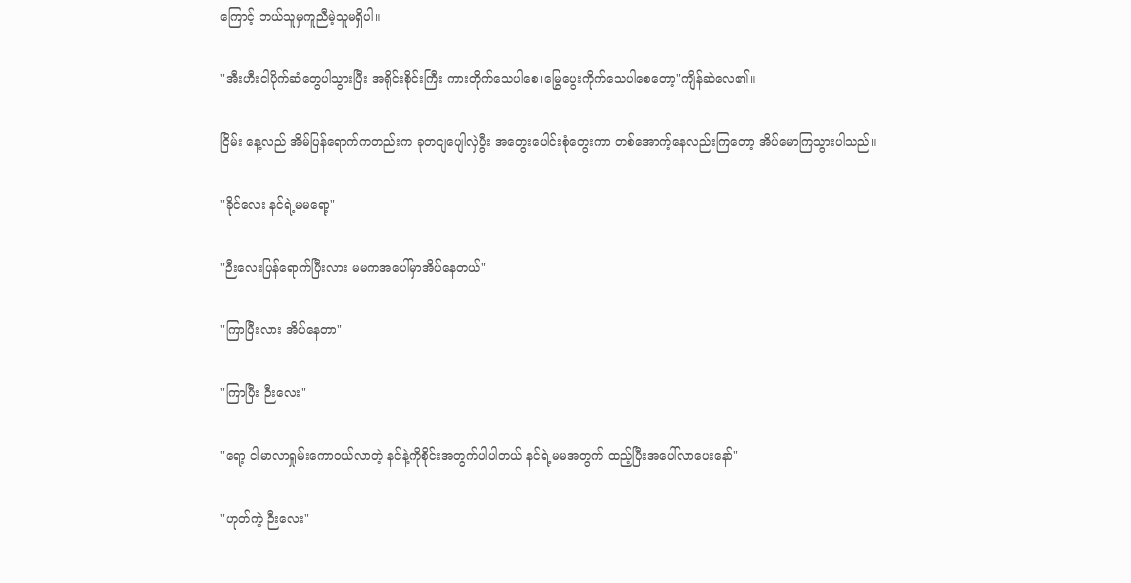ကြောင့် ဘယ်သူမှကူညီမဲ့သူမရှိပါ။

"အီးဟီးငါပိုက်ဆံတွေပါသွားပြီး အရိုင်းစိုင်းကြီး ကားတိုက်သေပါစေ၊မြွေပွေးကိုက်သေပါစေတော့"ကျိန်ဆဲလေ၏။

ငြိမ်း နေ့လည် အိမ်ပြန်ရောက်ကတည်းက ခုတငျပျေါလှဲပွီး အတွေးပေါင်းစုံတွေးကာ တစ်အောက့်နေလည်းကြတော့ အိပ်မောကြသွားပါသည်။

"ခိုင်လေး နင်ရဲ့မမရော့"

"ဉီးလေးပြန်ရောက်ပြီးလား မမကအပေါ်မှာအိပ်နေတယ်"

"ကြာပြီးလား အိပ်နေတာ"

"ကြာပြီး ဉီးလေး"

"ရော့ ငါမာလာရှုမ်းကောဝယ်လာတဲ့ နင်နဲ့ကိုစိုင်းအတွက်ပါပါတယ် နင်ရဲ့မမအတွက် ထည့်ပြီးအပေါ်လာပေးနော်"

"ဟုတ်ကဲ့ ဉီးလေး"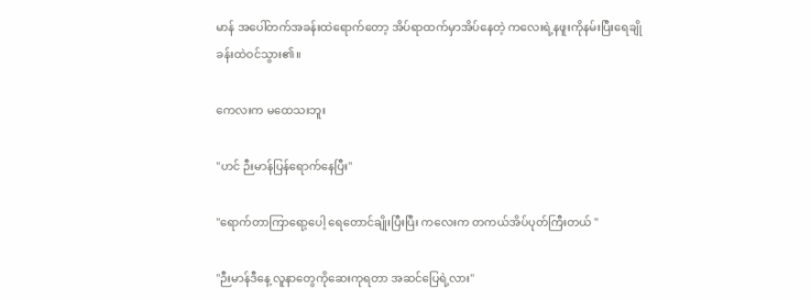မာန် အပေါ်တက်အခန်းထဲရောက်တော့ အိပ်ရာထက်မှာအိပ်နေတဲ့ ကလေးရဲ့နဖူးကိုနမ်းပြီးရေချိုခန်းထဲဝင်သွား၏။

ကေလးက မထေသးဘူး

"ဟင် ဉီးမာန်ပြန်ရောက်နေပြီး"

"ရောက်တာကြာရော့ပေါ့ ရေတောင်ချိုးပြီးပြီး ကလေးက တကယ်အိပ်ပုတ်ကြီးတယ် "

"ဉီးမာန်ဒီနေ့ လူနာတွေကိုဆေးကုရတာ အဆင်ပြေရဲ့လား"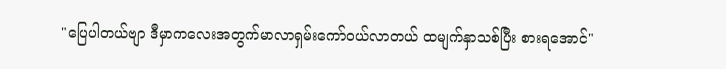"ပြေပါတယ်ဗျာ ဒီမှာကလေးအတွက်မာလာရှမ်းကော်ဝယ်လာတယ် ထမျက်နှာသစ်ပြီး စားရအောင်"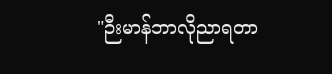"ဉီးမာန်ဘာလိုညာရတာ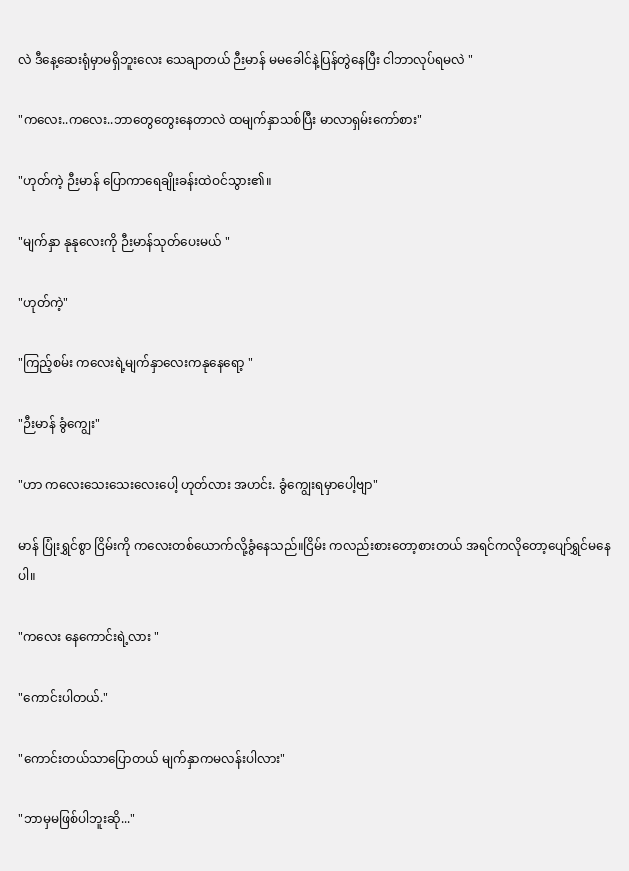လဲ ဒီနေ့ဆေးရုံမှာမရှိဘူးလေး သေချာတယ် ဉီးမာန် မမခေါင်နဲ့ပြန်တွဲနေပြီး ငါဘာလုပ်ရမလဲ "

"ကလေး..ကလေး..ဘာတွေတွေးနေတာလဲ ထမျက်နှာသစ်ပြီး မာလာရှမ်းကော်စား"

"ဟုတ်ကဲ့ ဉီးမာန် ပြောကာရေချိုးခန်းထဲဝင်သွား၏။

"မျက်နှာ နုနုလေးကို ဉီးမာန်သုတ်ပေးမယ် "

"ဟုတ်ကဲ့"

"ကြည့်စမ်း ကလေးရဲ့မျက်နှာလေးကနုနေရော့ "

"ဉီးမာန် ခွံကျွေး"

"ဟာ ကလေးသေးသေးလေးပေါ့ ဟုတ်လား အဟင်း. ခွံကျွေးရမှာပေါ့ဗျာ"

မာန် ပြုံးရွှင်စွာ ငြိမ်းကို ကလေးတစ်ယောက်လို့ခွံနေသည်။ငြိမ်း ကလည်းစားတော့စားတယ် အရင်ကလိုတော့ပျော်ရွှင်မနေပါ။

"ကလေး နေကောင်းရဲ့လား "

"ကောင်းပါတယ်."

"ကောင်းတယ်သာပြောတယ် မျက်နှာကမလန်းပါလား"

"ဘာမှမဖြစ်ပါဘူးဆို..."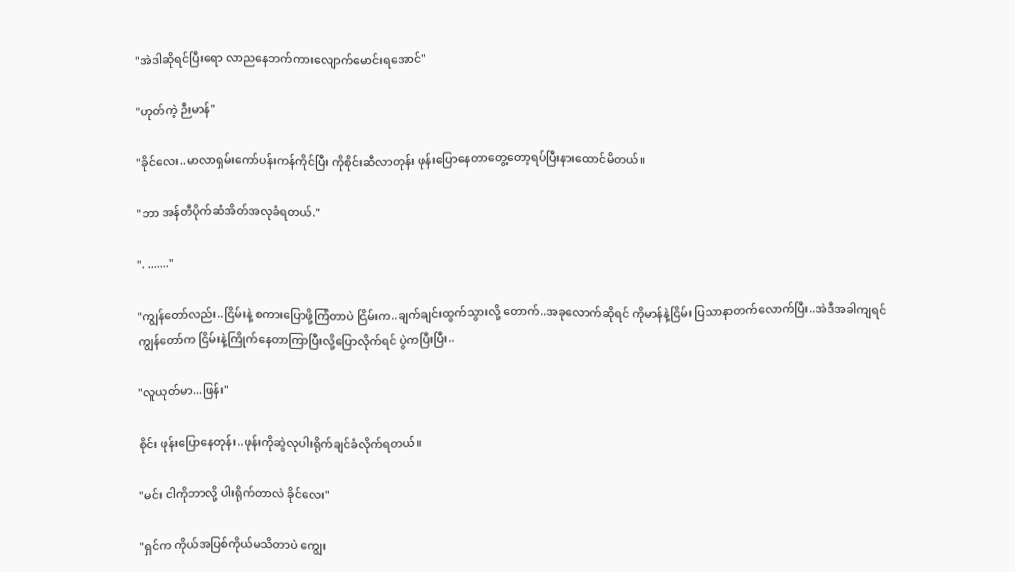"အဲဒါဆိုရင်ပြီးရော လာညနေဘက်ကားလျောက်မောင်းရအောင်"

"ဟုတ်ကဲ့ ဉီးမာန်"

"ခိုင်လေး..မာလာရှမ်းကော်ပန်းကန်ကိုင်ပြီး ကိုစိုင်းဆီလာတုန်း ဖုန်းပြောနေတာတွေ့တော့ရပ်ပြီးနားထောင်မိတယ်။

"ဘာ အန်တီပိုက်ဆံအိတ်အလုခံရတယ်."

". ......."

"ကျွန်တော်လည်း..ငြိမ်းနဲ့ စကားပြောဖို့ကြံတာပဲ ငြိမ်းက..ချက်ချင်းထွက်သွားလို့ တောက်..အခုလောက်ဆိုရင် ကိုမာန်နဲ့ငြိမ်း ပြသာနာတက်လောက်ပြီး..အဲဒီအခါကျရင် ကျွန်တော်က ငြိမ်းနဲ့ကြိုက်နေတာကြာပြီးလို့ပြောလိုက်ရင် ပွဲကပြီးပြီး..

"လူယုတ်မာ...ဖြန်း"

စိုင်း ဖုန်းပြောနေတုန်း..ဖုန်းကိုဆွဲလုပါးရိုက်ချင်ခံလိုက်ရတယ်။

"မင်း ငါကိုဘာလို့ ပါးရိုက်တာလဲ ခိုင်လေး"

"ရှင်က ကိုယ်အပြစ်ကိုယ်မသိတာပဲ ကျွေး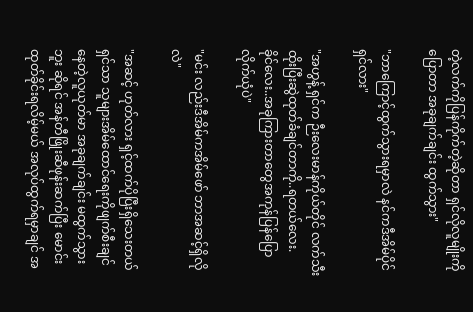တဲ့လက်ကိုပြန်ကိုက်တဲ့ဆိုတာ ရှင်လိုလူမျိုးကိုပြောတာ အခုချက်ချင်း ထွက်သွား"

"ဘာကြောင့်ထွက်သွားရမှာလဲ နင်ကဒီအိမ်ပိုင်ရှင်လား"

"အဟွန့် ရှင်က ဉီးလေးမာန်ကိုယ်တိုင် လက်သီးထိုးပြီးဆွဲထုတ်ခံချင်တာကို..ရတယ်လေး.
ခိုင်လေး..အခုကြားတာတွေအကုန်ပြန်ပြောလိုက်ယုံပဲ"

"မင်း လည်းဒီအိမ်ကအိမ်ဖော် ဘာအဆင့်ရှိလိုလဲ"

"အဆင့် ဟုတ်လား ရှင့်ထက်ပိုပြီးရှိသေးတယ် ရှင်သာ သူများအိမ်ထောင်ရေးကိုဖျက်စီးချင်နေတဲ့လူယုတ်မာ အခုချက်ချင်း မထွက်သွားဘူး ဆိုရင် အန်တီဖြိုးဆီဖုန်းဆက်ပြီး မောင်းထုတ်ခိုင်းရလိမ့်မယ် အလုပ်ထွက်ရမှာချင် အ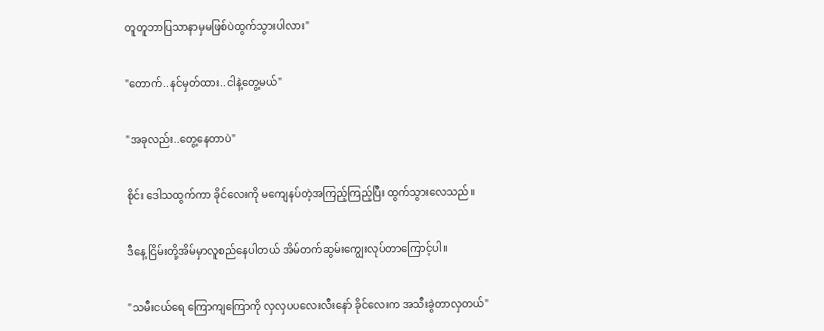တူတူဘာပြသာနာမှမဖြစ်ပဲထွက်သွားပါလား"

"တောက်..နင်မှတ်ထား..ငါနဲ့တွေ့မယ်"

"အခုလည်း..တွေ့နေတာပဲ"

စိုင်း ဒေါသထွက်ကာ ခိုင်လေးကို မကျေနပ်တဲ့အကြည့်ကြည့်ပြီး ထွက်သွားလေသည်။

ဒီနေ့ ငြိမ်းတို့အိမ်မှာလူစည်နေပါတယ် အိမ်တက်ဆွမ်းကျွေးလုပ်တာကြောင့်ပါ။

"သမီးငယ်ရေ ကြောကျကြောကို လှလှပပလေးလီးနော် ခိုင်လေးက အသီးခွဲတာလှတယ်"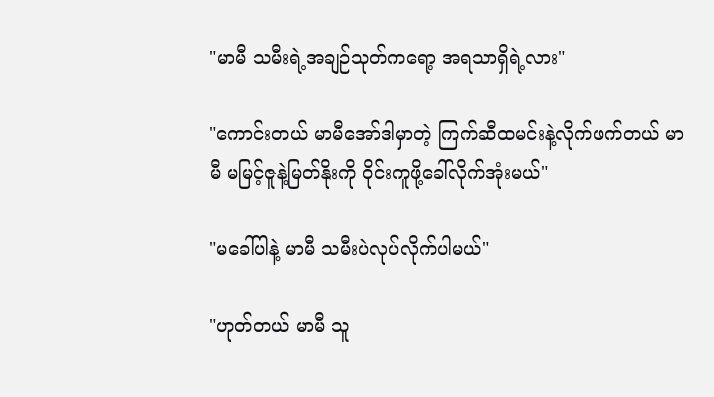"မာမီ သမီးရဲ့အချဉ်သုတ်ကရော့ အရသာရှိရဲ့လား"

"ကောင်းတယ် မာမီအော်ဒါမှာတဲ့ ကြက်ဆီထမင်းနဲ့လိုက်ဖက်တယ် မာမီ မမြင့်ဇူနဲ့မြတ်နိုးကို ဝိုင်းကူဖို့ခေါ်လိုက်အုံးမယ်"

"မခေါ်ပါနဲ့ မာမီ သမီးပဲလုပ်လိုက်ပါမယ်"

"ဟုတ်တယ် မာမီ သူ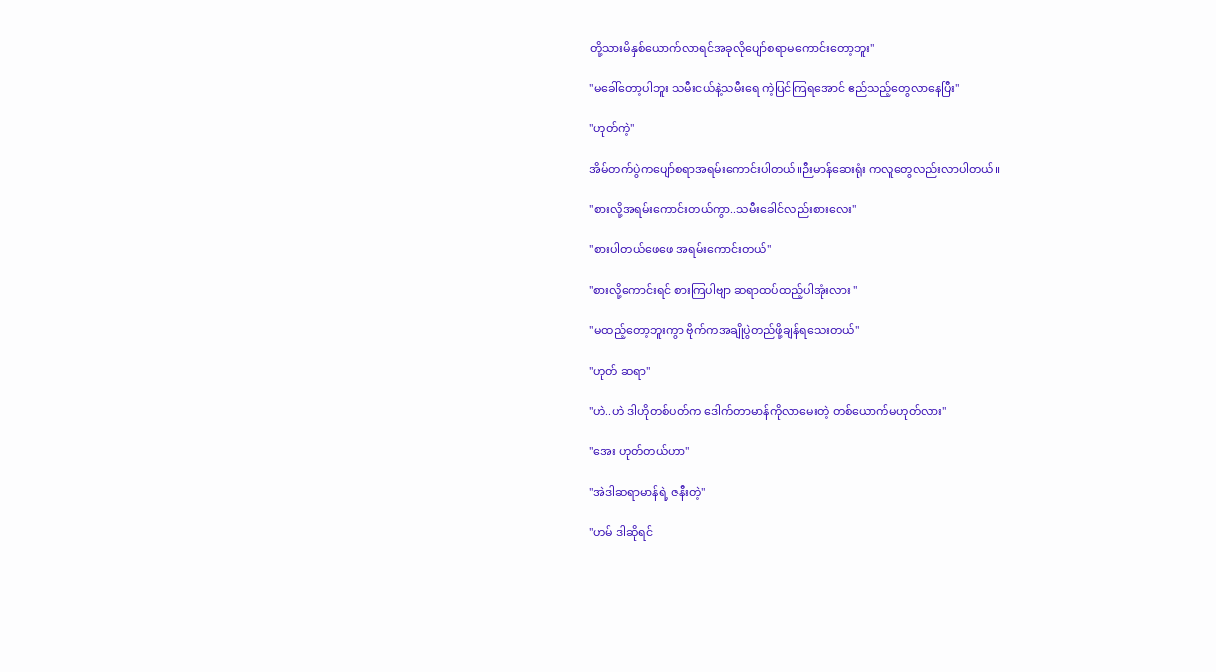တို့သားမိနှစ်ယောက်လာရင်အခုလိုပျော်စရာမကောင်းတော့ဘူး"

"မခေါ်တော့ပါဘူး သမီးငယ်နဲ့သမီးရေ ကဲ့ပြင်ကြရအောင် ဧည်သည့်တွေလာနေပြီး"

"ဟုတ်ကဲ့"

အိမ်တက်ပွဲကပျော်စရာအရမ်းကောင်းပါတယ်။ဉီးမာန်ဆေးရုံး ကလူတွေလည်းလာပါတယ်။

"စားလို့အရမ်းကောင်းတယ်ကွာ..သမီးခေါင်လည်းစားလေး"

"စားပါတယ်ဖေဖေ အရမ်းကောင်းတယ်"

"စားလို့ကောင်းရင် စားကြပါဗျာ ဆရာထပ်ထည့်ပါအုံးလား "

"မထည့်တော့ဘူးကွာ ဗိုက်ကအချိုပွဲတည်ဖို့ချန်ရသေးတယ်"

"ဟုတ် ဆရာ"

"ဟဲ..ဟဲ ဒါဟိုတစ်ပတ်က ဒေါက်တာမာန်ကိုလာမေးတဲ့ တစ်ယောက်မဟုတ်လား"

"အေး ဟုတ်တယ်ဟာ"

"အဲဒါဆရာမာန်ရဲ့ ဇနီးတဲ့"

"ဟမ် ဒါဆိုရင်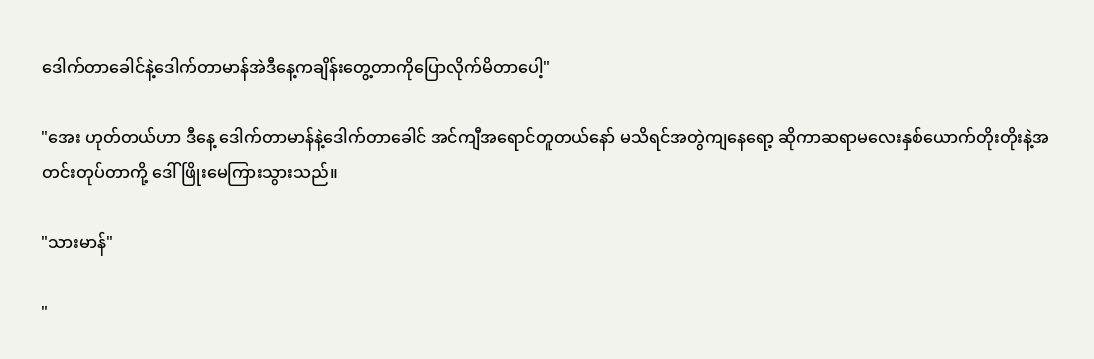ဒေါက်တာခေါင်နဲ့ဒေါက်တာမာန်အဲဒီနေ့ကချိန်းတွေ့တာကိုပြောလိုက်မိတာပေါ့"

"အေး ဟုတ်တယ်ဟာ ဒီနေ့ ဒေါက်တာမာန်နဲ့ဒေါက်တာခေါင် အင်ကျီအရောင်တူတယ်နော် မသိရင်အတွဲကျနေရော့ ဆိုကာဆရာမလေးနှစ်ယောက်တိုးတိုးနဲ့အတင်းတုပ်တာကို့ ဒေါ်ဖြိုးမေကြားသွားသည်။

"သားမာန်"

"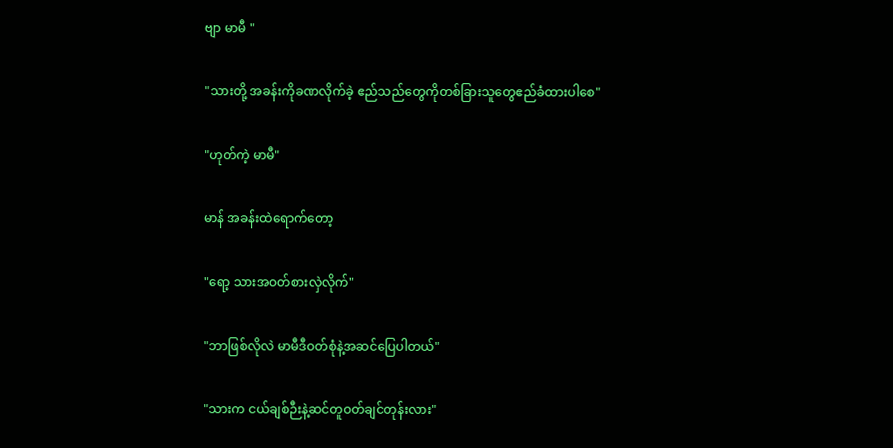ဗျာ မာမီ "

"သားတို့ အခန်းကိုခဏလိုက်ခဲ့ ဧည်သည်တွေကိုတစ်ခြားသူတွေဧည်ခံထားပါစေ"

"ဟုတ်ကဲ့ မာမီ"

မာန် အခန်းထဲရောက်တော့

"ရော့ သားအဝတ်စားလှဲလိုက်"

"ဘာဖြစ်လိုလဲ မာမီဒီဝတ်စုံနဲ့အဆင်ပြေပါတယ်"

"သားက ငယ်ချစ်ဉီးနဲ့ဆင်တူဝတ်ချင်တုန်းလား"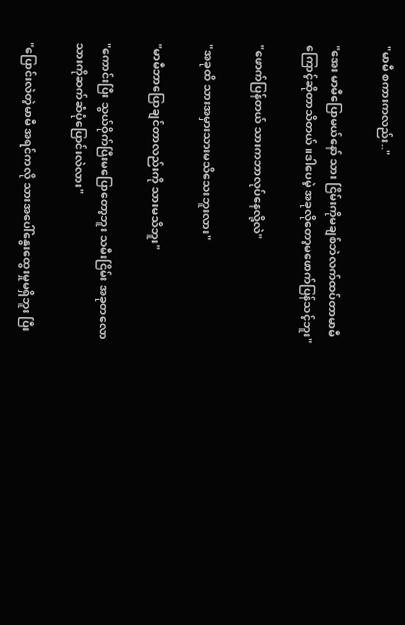"မာမီ စကားကလည်း.."

"အေး မာမီပြောမယ်နော် သား ငြိမ်းကိုမချစ်ဘဲလက်ထပ်တာမာမီကြောင့်ဆိုတာသိတယ်။ဒါပေမဲ့ အခုလိုတော့မဖောက်ပြန်သင့်ဘူး"

"ဖောက်ပြန်တယ် သားကဘာလုပ်နေလို့လဲ"

"အခုထိ သားအမှားသားမသိသေးဘူးလား"

"မာမီဘာပြောချင်တာလည်းကို သားမသိဘူး"

"ကောင်းပြီး သွယ်ဝိုက်ပြီးမပြောတော့ဘူး သမီးငြိမ်း အခုတလောသားကိုဆက်ဆံပုံပြောင်းလဲလား"

"ပြောင်းလဲတဲ့မာမီ အရင်ကလို သားအပေါ်နွေးထွေးမှုမရှိဘူး ပြီး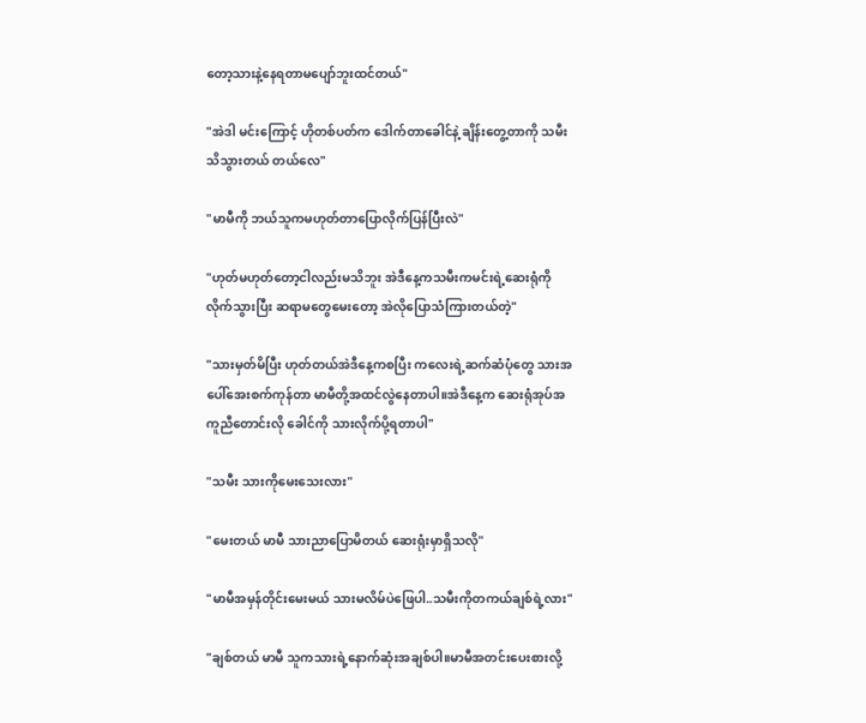တော့သားနဲ့နေရတာမပျော်ဘူးထင်တယ်"

"အဲဒါ မင်းကြောင့် ဟိုတစ်ပတ်က ဒေါက်တာခေါင်နဲ့ ချိန်းတွေ့တာကို သမီးသိသွားတယ် တယ်လေ"

"မာမီကို ဘယ်သူကမဟုတ်တာပြောလိုက်ပြန်ပြီးလဲ"

"ဟုတ်မဟုတ်တော့ငါလည်းမသိဘူး အဲဒီနေ့ကသမီးကမင်းရဲ့ဆေးရုံကိုလိုက်သွားပြီး ဆရာမတွေမေးတော့ အဲလိုပြောသံကြားတယ်တဲ့"

"သားမှတ်မိပြီး ဟုတ်တယ်အဲဒီနေ့ကစပြီး ကလေးရဲ့ဆက်ဆံပုံတွေ သားအပေါ်အေးစက်ကုန်တာ မာမီတို့အထင်လွဲနေတာပါ။အဲဒီနေ့က ဆေးရုံအုပ်အကူညီတောင်းလို ခေါင်ကို သားလိုက်ပို့ရတာပါ"

"သမီး သားကိုမေးသေးလား"

"မေးတယ် မာမီ သားညာပြောမိတယ် ဆေးရုံးမှာရှိသလို"

"မာမီအမှန်တိုင်းမေးမယ် သားမလိမ်ပဲဖြေပါ..သမီးကိုတကယ်ချစ်ရဲ့လား"

"ချစ်တယ် မာမီ သူကသားရဲ့နောက်ဆုံးအချစ်ပါ။မာမီအတင်းပေးစားလို့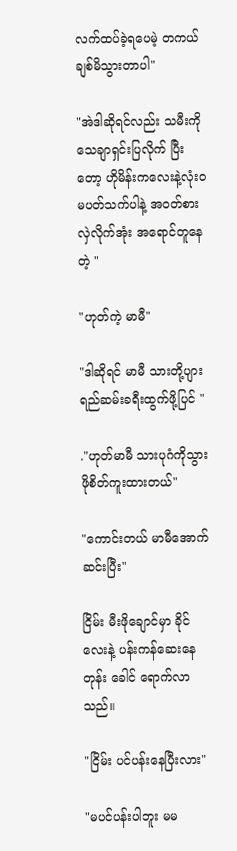လက်ထပ်ခဲ့ရပေမဲ့ တကယ်ချစ်မိသွားတာပါ"

"အဲဒါဆိုရင်လည်း သမီးကိုသေချာရှင်းပြလိုက် ပြီးတော့ ဟိုမိန်းကလေးနဲ့လုံးဝမပတ်သက်ပါနဲ့ အဝတ်စားလှဲလိုက်အုံး အရောင်တူနေတဲ့ "

"ဟုတ်ကဲ့ မာမီ"

"ဒါဆိုရင် မာမီ သားတို့ပျားရည်ဆမ်းခရီးထွက်ဖို့ပြင် "

."ဟုတ်မာမီ သားပုဂံကိုသွားဖိုစိတ်ကူးထားတယ်"

"ကောင်းတယ် မာမီအောက်ဆင်းပြီး"

ငြိမ်း မီးဖိုချောင်မှာ ခိုင်လေးနဲ့ ပန်းကန်ဆေးနေတုန်း ခေါင် ရောက်လာသည်။

"ငြိမ်း ပင်ပန်းနေပြီးလား"

"မပင်ပန်းပါဘူး မမ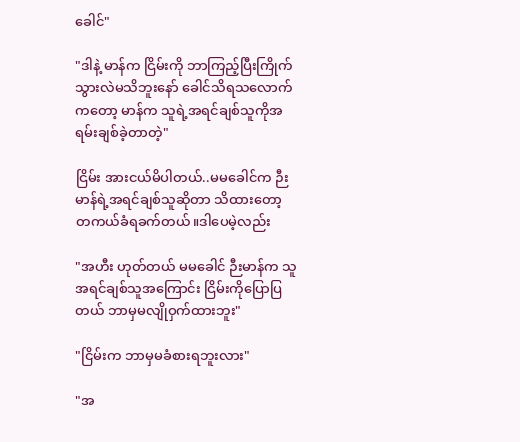ခေါင်"

"ဒါနဲ့ မာန်က ငြိမ်းကို ဘာကြည့်ပြီးကြိုက်သွားလဲမသိဘူးနော် ခေါင်သိရသလောက်ကတော့ မာန်က သူရဲ့အရင်ချစ်သူကိုအရမ်းချစ်ခဲ့တာတဲ့"

ငြိမ်း အားငယ်မိပါတယ်..မမခေါင်က ဉီးမာန်ရဲ့အရင်ချစ်သူဆိုတာ သိထားတော့ တကယ်ခံရခက်တယ်။ဒါပေမဲ့လည်း

"အဟီး ဟုတ်တယ် မမခေါင် ဉီးမာန်က သူအရင်ချစ်သူအကြောင်း ငြိမ်းကိုပြောပြတယ် ဘာမှမလျိုဝှက်ထားဘူး"

"ငြိမ်းက ဘာမှမခံစားရဘူးလား"

"အ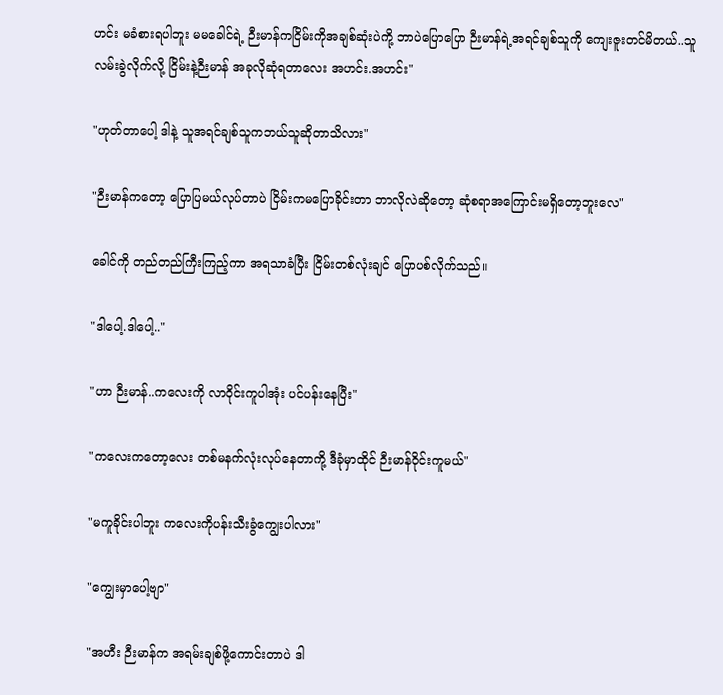ဟင်း မခံစားရပါဘူး မမခေါင်ရဲ့ ဉီးမာန်ကငြိမ်းကိုအချစ်ဆုံးပဲကို့ ဘာပဲပြောပြော ဉီးမာန်ရဲ့အရင်ချစ်သူကို ကျေးဇူးတင်မိတယ်..သူလမ်းခွဲလိုက်လို့ ငြိမ်းနဲ့ဉီးမာန် အခုလိုဆုံရတာလေး အဟင်း.အဟင်း"

"ဟုတ်တာပေါ့ ဒါနဲ့ သူအရင်ချစ်သူကဘယ်သူဆိုတာသိလား"

"ဉီးမာန်ကတော့ ပြောပြမယ်လုပ်တာပဲ ငြိမ်းကမပြောခိုင်းတာ ဘာလိုလဲဆိုတော့ ဆုံစရာအကြောင်းမရှိတော့ဘူးလေ"

ခေါင်ကို တည်တည်ကြီးကြည့်ကာ အရသာခံပြီး ငြိမ်းတစ်လုံးချင် ပြောပစ်လိုက်သည်။

"ဒါပေါ့.ဒါပေါ့.."

"ဟာ ဉီးမာန်..ကလေးကို လာဝိုင်းကူပါအုံး ပင်ပန်းနေပြီး"

"ကလေးကတော့လေး တစ်မနက်လုံးလုပ်နေတာကို့ ဒီခုံမှာထိုင် ဉီးမာန်ဝိုင်းကူမယ်"

"မကူခိုင်းပါဘူး ကလေးကိုပန်းသီးခွံကျွေးပါလား"

"ကျွေးမှာပေါ့ဗျာ"

"အဟီး ဉီးမာန်က အရမ်းချစ်ဖို့ကောင်းတာပဲ ဒါ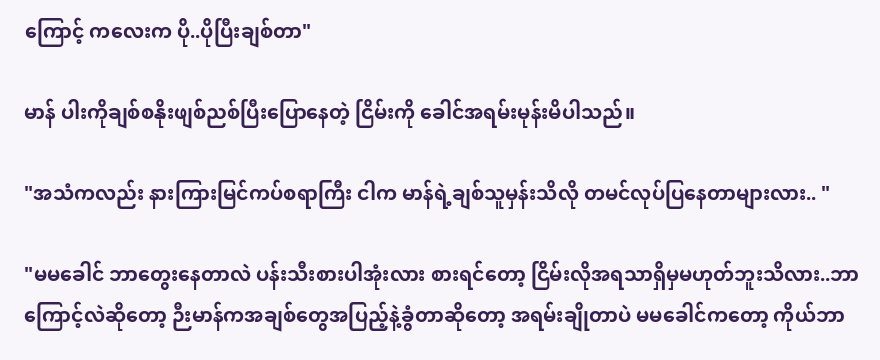ကြောင့် ကလေးက ပို..ပိုပြီးချစ်တာ"

မာန် ပါးကိုချစ်စနိုးဖျစ်ညစ်ပြီးပြောနေတဲ့ ငြိမ်းကို ခေါင်အရမ်းမုန်းမိပါသည်။

"အသံကလည်း နားကြားမြင်ကပ်စရာကြီး ငါက မာန်ရဲ့ချစ်သူမှန်းသိလို တမင်လုပ်ပြနေတာများလား.. "

"မမခေါင် ဘာတွေးနေတာလဲ ပန်းသီးစားပါအုံးလား စားရင်တော့ ငြိမ်းလိုအရသာရှိမှမဟုတ်ဘူးသိလား..ဘာကြောင့်လဲဆိုတော့ ဉီးမာန်ကအချစ်တွေအပြည့်နဲ့ခွံတာဆိုတော့ အရမ်းချိုတာပဲ မမခေါင်ကတော့ ကိုယ်ဘာ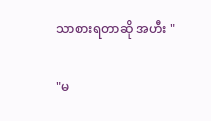သာစားရတာဆို အဟီး "

"မ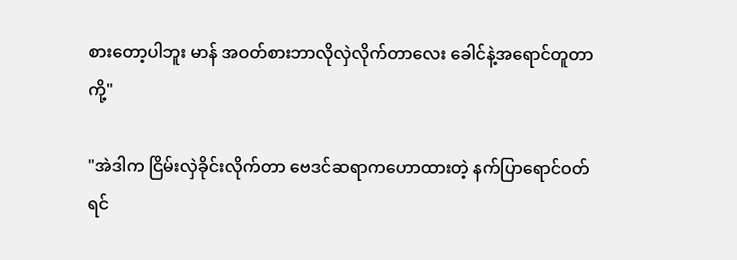စားတော့ပါဘူး မာန် အဝတ်စားဘာလိုလှဲလိုက်တာလေး ခေါင်နဲ့အရောင်တူတာကို့"

"အဲဒါက ငြိမ်းလှဲခိုင်းလိုက်တာ ဗေဒင်ဆရာကဟောထားတဲ့ နက်ပြာရောင်ဝတ်ရင်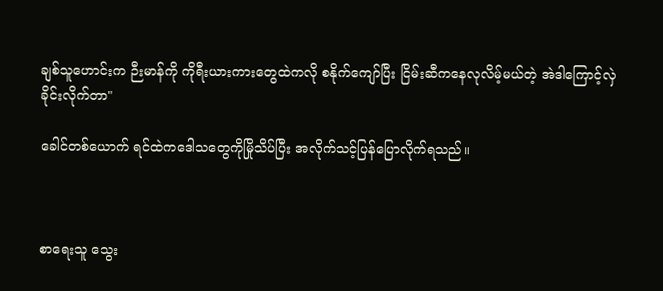ချစ်သူဟောင်းက ဉီးမာန်ကို ကိုရီးယားကားတွေထဲကလို စနိုက်ကျော်ပြီး ငြိမ်းဆီကနေလုလိမ့်မယ်တဲ့ အဲဒါကြောင့်လှဲခိုင်းလိုက်တာ"

ခေါင်တစ်ယောက် ရင်ထဲကဒေါသတွေကိုမြိုသိပ်ပြီး အလိုက်သင့်ပြန်ပြောလိုက်ရသည်။



စာရေးသူ သွေး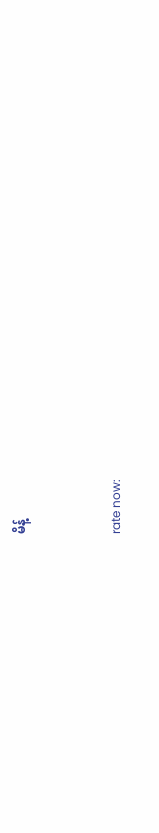မိန့်


rate now: